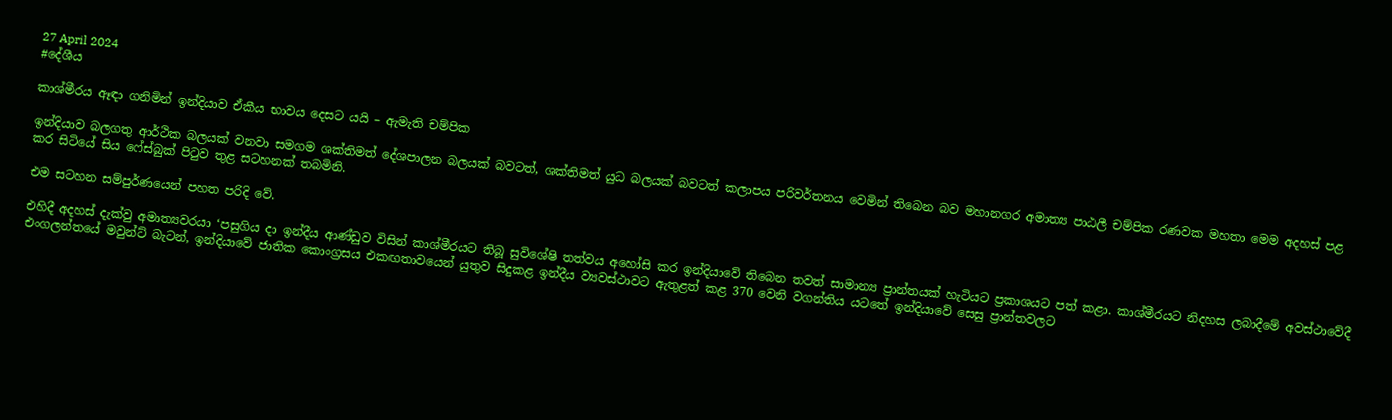27 April 2024
#දේශීය

කාශ්මීරය ඈඳා ගනිමින් ඉන්දියාව ඒකීය භාවය දෙසට යයි – ඇමැති චම්පික

ඉන්දියාව බලගතු ආර්ථික බලයක් වනවා සමගම ශක්තිමත් දේශපාලන බලයක් බවටත්, ශක්තිමත් යුධ බලයක් බවටත් කලාපය පරිවර්තනය වෙමින් තිබෙන බව මහානගර අමාත්‍ය පාඨලී චම්පික රණවක මහතා මෙම අදහස් පළ කර සිටියේ සිය ෆේස්බුක් පිටුව තුළ සටහනක් තබමිනි.

එම සටහන සම්පුර්ණයෙන් පහත පරිදි වේ.

එහිදී අදහස් දැක්වු අමාත්‍යවරයා ‘පසුගිය දා ඉන්දීය ආණ්ඩුව විසින් කාශ්මීරයට තිබූ සුවිශේෂි තත්වය අහෝසි කර ඉන්දියාවේ තිබෙන තවත් සාමාන්‍ය ප්‍රාන්තයක් හැටියට ප්‍රකාශයට පත් කළා. කාශ්මීරයට නිදහස ලබාදීමේ අවස්ථාවේදී එංගලන්තයේ මවුන්ට් බැටන්, ඉන්දියාවේ ජාතික කොංග්‍රසය එකඟතාවයෙන් යුතුව සිදුකළ ඉන්දීය ව්‍යවස්ථාවට ඇතුළත් කළ 370 වෙනි වගන්තිය යටතේ ඉන්දියාවේ සෙසු ප්‍රාන්තවලට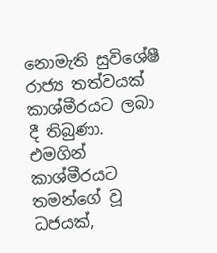නොමැති සුවිශේෂී රාජ්‍ය තත්වයක් කාශ්මීරයට ලබා දී තිබුණා. එමගින් කාශ්මීරයට තමන්ගේ වූ ධජයක්,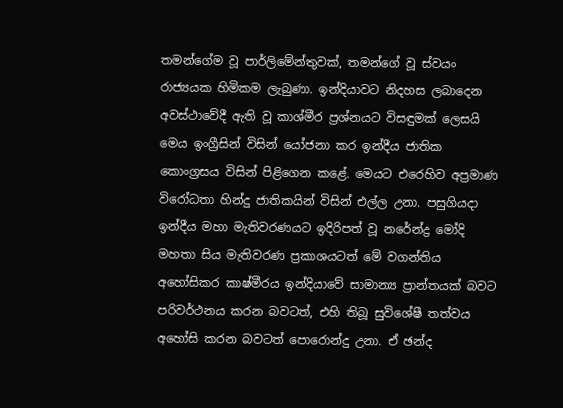තමන්ගේම වූ පාර්ලිමේන්තුවක්, තමන්ගේ වූ ස්වයං රාජ්‍යයක හිමිකම ලැබුණා. ඉන්දියාවට නිදහස ලබාදෙන අවස්ථාවේදී ඇති වූ කාශ්මීර ප්‍රශ්නයට විසඳුමක් ලෙසයි මෙය ඉංග්‍රීසින් විසින් යෝජනා කර ඉන්දීය ජාතික කොංග්‍රසය විසින් පිළිගෙන කළේ. මෙයට එරෙහිව අප්‍රමාණ විරෝධතා හින්දු ජාතිකයින් විසින් එල්ල උනා. පසුගියදා ඉන්දීය මහා මැතිවරණයට ඉදිරිපත් වූ නරේන්ද්‍ර මෝදි මහතා සිය මැතිවරණ ප්‍රකාශයටත් මේ වගන්තිය අහෝසිකර කාෂ්මීරය ඉන්දියාවේ සාමාන්‍ය ප්‍රාන්තයක් බවට පරිවර්ථනය කරන බවටත්, එහි තිබූ සුවිශේෂී තත්වය අහෝසි කරන බවටත් පොරොන්දු උනා. ඒ ඡන්ද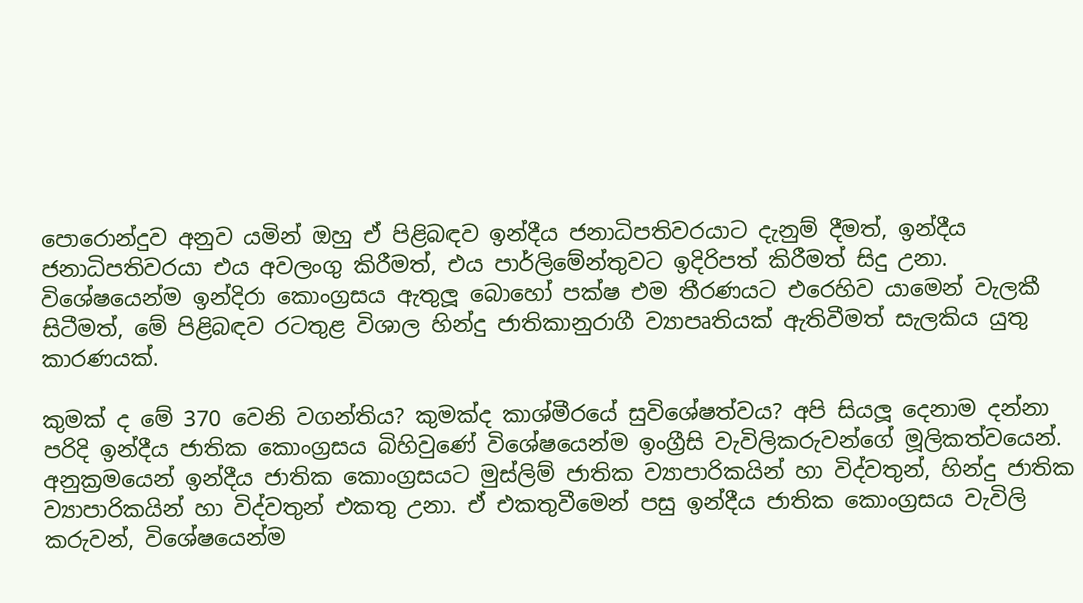පොරොන්දුව අනුව යමින් ඔහු ඒ පිළිබඳව ඉන්දීය ජනාධිපතිවරයාට දැනුම් දීමත්, ඉන්දීය ජනාධිපතිවරයා එය අවලංගු කිරීමත්, එය පාර්ලිමේන්තුවට ඉදිරිපත් කිරීමත් සිදු උනා. විශේෂයෙන්ම ඉන්දිරා කොංග්‍රසය ඇතුලූ බොහෝ පක්ෂ එම තීරණයට එරෙහිව යාමෙන් වැලකී සිටීමත්, මේ පිළිබඳව රටතුළ විශාල හින්දු ජාතිකානුරාගී ව්‍යාපෘතියක් ඇතිවීමත් සැලකිය යුතු කාරණයක්.

කුමක් ද මේ 370 වෙනි වගන්තිය? කුමක්ද කාශ්මීරයේ සුවිශේෂත්වය? අපි සියලූ දෙනාම දන්නා පරිදි ඉන්දීය ජාතික කොංග්‍රසය බිහිවුණේ විශේෂයෙන්ම ඉංග්‍රීසි වැවිලිකරුවන්ගේ මූලිකත්වයෙන්. අනුක්‍රමයෙන් ඉන්දීය ජාතික කොංග්‍රසයට මුස්ලිම් ජාතික ව්‍යාපාරිකයින් හා විද්වතුන්, හින්දු ජාතික ව්‍යාපාරිකයින් හා විද්වතුන් එකතු උනා. ඒ එකතුවීමෙන් පසු ඉන්දීය ජාතික කොංග්‍රසය වැවිලි කරුවන්, විශේෂයෙන්ම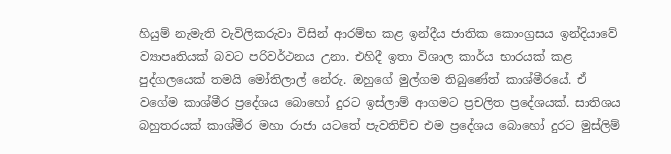හියුම් නැමැති වැවිලිකරුවා විසින් ආරම්භ කළ ඉන්දීය ජාතික කොංග්‍රසය ඉන්දියාවේ ව්‍යාපෘතියක් බවට පරිවර්ථනය උනා. එහිදී ඉතා විශාල කාර්ය භාරයක් කළ පුද්ගලයෙක් තමයි මෝතිලාල් නේරු. ඔහුගේ මුල්ගම තිබුණේත් කාශ්මීරයේ. ඒ වගේම කාශ්මීර ප්‍රදේශය බොහෝ දුරට ඉස්ලාම් ආගමට ප්‍රචලිත ප්‍රදේශයක්. සාතිශය බහුතරයක් කාශ්මීර මහා රාජා යටතේ පැවතිච්ච එම ප්‍රදේශය බොහෝ දුරට මුස්ලිම්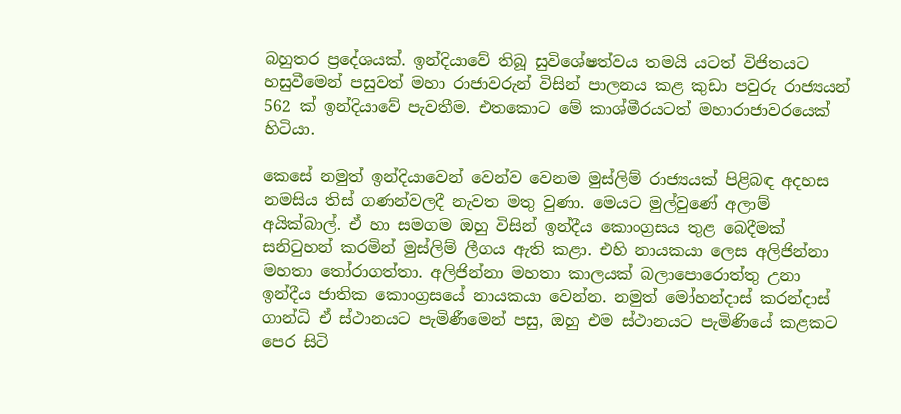බහුතර ප්‍රදේශයක්. ඉන්දියාවේ තිබූ සුවිශේෂත්වය තමයි යටත් විජිතයට හසුවීමෙන් පසුවත් මහා රාජාවරුන් විසින් පාලනය කළ කුඩා පවුරු රාජ්‍යයන් 562 ක් ඉන්දියාවේ පැවතීම. එතකොට මේ කාශ්මීරයටත් මහාරාජාවරයෙක් හිටියා.

කෙසේ නමුත් ඉන්දියාවෙන් වෙන්ව වෙනම මුස්ලිම් රාජ්‍යයක් පිළිබඳ අදහස නමසිය තිස් ගණන්වලදී නැවත මතු වුණා. මෙයට මුල්වුණේ අලාම් අයික්බාල්. ඒ හා සමගම ඔහු විසින් ඉන්දීය කොංග්‍රසය තුළ බෙදීමක් සනිටුහන් කරමින් මුස්ලිම් ලීගය ඇති කළා. එහි නායකයා ලෙස අලිජින්නා මහතා තෝරාගත්තා. අලිජින්නා මහතා කාලයක් බලාපොරොත්තු උනා ඉන්දීය ජාතික කොංග්‍රසයේ නායකයා වෙන්න. නමුත් මෝහන්දාස් කරන්දාස් ගාන්ධි ඒ ස්ථානයට පැමිණීමෙන් පසු, ඔහු එම ස්ථානයට පැමිණියේ කළකට පෙර සිටි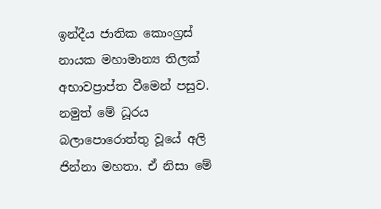ඉන්දීය ජාතික කොංග්‍රස් නායක මහාමාන්‍ය තිලක් අභාවප්‍රාප්ත වීමෙන් පසුව. නමුත් මේ ධූරය බලාපොරොත්තු වූයේ අලි ජින්නා මහතා. ඒ නිසා මේ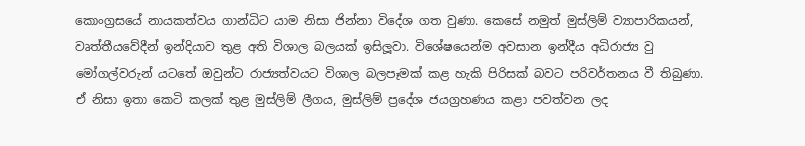කොංග්‍රසයේ නායකත්වය ගාන්ධිට යාම නිසා ජින්නා විදේශ ගත වුණා. කෙසේ නමුත් මුස්ලිම් ව්‍යාපාරිකයන්, වෘත්තීයවේදීන් ඉන්දියාව තුළ අති විශාල බලයක් ඉසිලූවා. විශේෂයෙන්ම අවසාන ඉන්දීය අධිරාජ්‍ය වු මෝගල්වරුන් යටතේ ඔවුන්ට රාජ්‍යත්වයට විශාල බලපෑමක් කළ හැකි පිරිසක් බවට පරිවර්තනය වී තිබුණා. ඒ නිසා ඉතා කෙටි කලක් තුළ මුස්ලිම් ලීගය, මුස්ලිම් ප්‍රදේශ ජයග්‍රහණය කළා පවත්වන ලද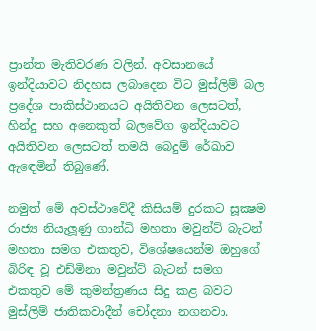ප්‍රාන්ත මැතිවරණ වලින්. අවසානයේ ඉන්දියාවට නිදහස ලබාදෙන විට මුස්ලිම් බල ප්‍රදේශ පාකිස්ථානයට අයිතිවන ලෙසටත්, හින්දු සහ අනෙකුත් බලවේග ඉන්දියාවට අයිතිවන ලෙසටත් තමයි බෙදුම් රේඛාව ඇඳෙමින් තිබුණේ.

නමුත් මේ අවස්ථාවේදී කිසියම් දුරකට සූක්‍ෂම රාජ්‍ය නියැලූණු ගාන්ධි මහතා මවුන්ට් බැටන් මහතා සමග එකතුව, විශේෂයෙන්ම ඔහුගේ බිරිඳ වූ එඩ්මිනා මවුන්ට් බැටන් සමග එකතුව මේ කුමන්ත්‍රණය සිදු කළ බවට මුස්ලිම් ජාතිකවාදීන් චෝදනා නගනවා.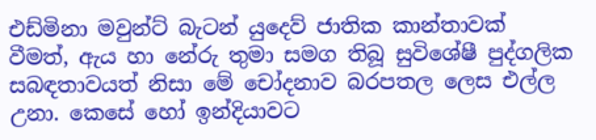එඩ්මිනා මවුන්ට් බැටන් යුදෙව් ජාතික කාන්තාවක් වීමත්, ඇය හා නේරු තුමා සමග තිබූ සුවිශේෂී පුද්ගලික සබඳතාවයත් නිසා මේ චෝදනාව බරපතල ලෙස එල්ල උනා. කෙසේ හෝ ඉන්දියාවට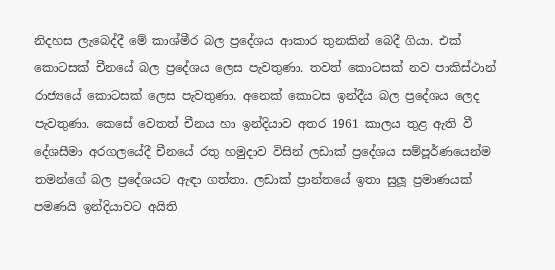නිදහස ලැබෙද්දී මේ කාශ්මීර බල ප්‍රදේශය ආකාර තුනකින් බෙදී ගියා. එක් කොටසක් චීනයේ බල ප්‍රදේශය ලෙස පැවතුණා. තවත් කොටසක් නව පාකිස්ථාන් රාජ්‍යයේ කොටසක් ලෙස පැවතුණා. අනෙක් කොටස ඉන්දීය බල ප්‍රදේශය ලෙද පැවතුණා. කෙසේ වෙතත් චීනය හා ඉන්දියාව අතර 1961 කාලය තුළ ඇති වී දේශසීමා අරගලයේදී චීනයේ රතු හමුදාව විසින් ලඩාක් ප්‍රදේශය සම්පූර්ණයෙන්ම තමන්ගේ බල ප්‍රදේශයට ඇඳා ගත්තා. ලඩාක් ප්‍රාන්තයේ ඉතා සුලූ ප්‍රමාණයක් පමණයි ඉන්දියාවට අයිති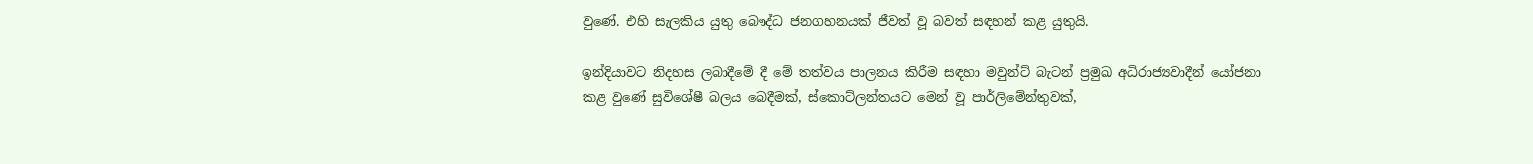වුණේ. එහි සැලකිය යුතු බෞද්ධ ජනගහනයක් ජීවත් වූ බවත් සඳහන් කළ යුතුයි.

ඉන්දියාවට නිදහස ලබාදීමේ දී මේ තත්වය පාලනය කිරීම සඳහා මවුන්ට් බැටන් ප්‍රමුඛ අධිරාජ්‍යවාදීන් යෝජනා කළ වුණේ සුවිශේෂී බලය බෙදීමක්, ස්කොට්ලන්තයට මෙන් වූ පාර්ලිමේන්තුවක්,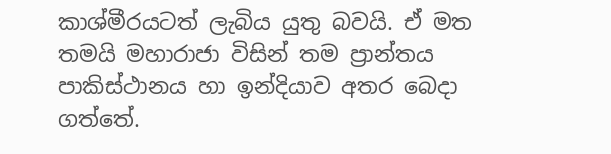කාශ්මීරයටත් ලැබිය යුතු බවයි. ඒ මත තමයි මහාරාජා විසින් තම ප්‍රාන්තය පාකිස්ථානය හා ඉන්දියාව අතර බෙදා ගත්තේ.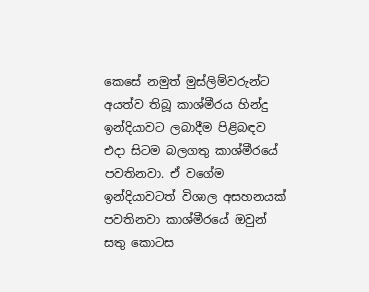කෙසේ නමුත් මුස්ලිම්වරුන්ට අයත්ව තිබූ කාශ්මීරය හින්දු ඉන්දියාවට ලබාදීම පිළිබඳව එදා සිටම බලගතු කාශ්මීරයේ පවතිනවා. ඒ වගේම ඉන්දියාවටත් විශාල අසහනයක් පවතිනවා කාශ්මීරයේ ඔවුන් සතු කොටස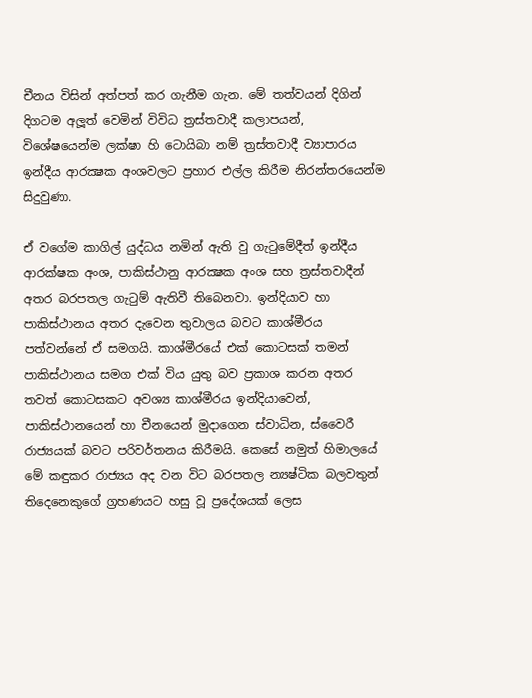චීනය විසින් අත්පත් කර ගැනීම ගැන. මේ තත්වයන් දිගින් දිගටම අලූත් වෙමින් විවිධ ත්‍රස්තවාදී කලාපයන්, විශේෂයෙන්ම ලක්ෂා හි ටොයිබා නම් ත්‍රස්තවාදී ව්‍යාපාරය ඉන්දීය ආරක්‍ෂක අංශවලට ප්‍රහාර එල්ල කිරීම නිරන්තරයෙන්ම සිදුවුණා.

ඒ වගේම කාගිල් යුද්ධය නමින් ඇති වු ගැටුමේදීත් ඉන්දීය ආරක්ෂක අංශ, පාකිස්ථානු ආරක්‍ෂක අංශ සහ ත්‍රස්තවාදීන් අතර බරපතල ගැටුම් ඇතිවී තිබෙනවා. ඉන්දියාව හා පාකිස්ථානය අතර දැවෙන තුවාලය බවට කාශ්මීරය පත්වන්නේ ඒ සමගයි. කාශ්මීරයේ එක් කොටසක් තමන් පාකිස්ථානය සමග එක් විය යුතු බව ප්‍රකාශ කරන අතර තවත් කොටසකට අවශ්‍ය කාශ්මීරය ඉන්දියාවෙන්, පාකිස්ථානයෙන් හා චීනයෙන් මුදාගෙන ස්වාධින, ස්වෛරී රාජ්‍යයක් බවට පරිවර්තනය කිරීමයි. කෙසේ නමුත් හිමාලයේ මේ කඳුකර රාජ්‍යය අද වන විට බරපතල න්‍යෂ්ටික බලවතුන් තිදෙනෙකුගේ ග්‍රහණයට හසු වූ ප්‍රදේශයක් ලෙස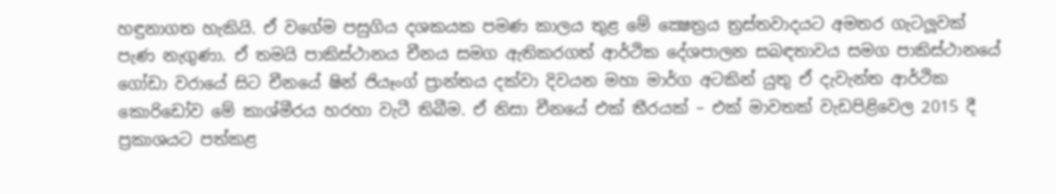හඳුනාගත හැකියි. ඒ වගේම පසුගිය දශකයක පමණ කාලය තුළ මේ ක්‍ෂෙත්‍රය ත්‍රස්තවාදයට අමතර ගැටලූවක් පැණ නැගුණා. ඒ තමයි පාකිස්ථානය චීනය සමග ඇතිකරගත් ආර්ථික දේශපාලන සබඳතාවය සමග පාකිස්ථානයේ ගෝඩා වරායේ සිට චීනයේ ෂින් ජියෑංග් ප්‍රාන්තය දක්වා දිවයන මහා මාර්ග අටකින් යුතු ඒ දැවැන්ත ආර්ථික කොරිඩෝව මේ කාශ්මීරය හරහා වැටී තිබීම. ඒ නිසා චීනයේ එක් තීරයක් – එක් මාවතක් වැඩපිළිවෙල 2015 දී ප්‍රකාශයට පත්කළ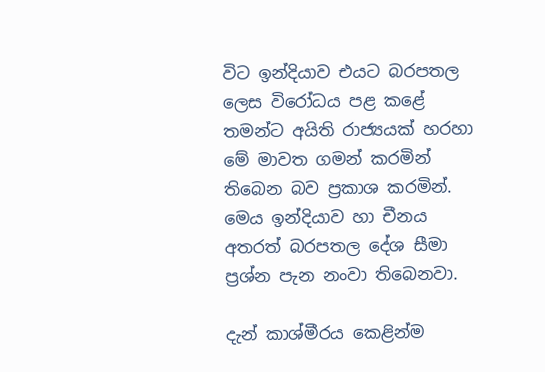විට ඉන්දියාව එයට බරපතල ලෙස විරෝධය පළ කළේ තමන්ට අයිති රාජ්‍යයක් හරහා මේ මාවත ගමන් කරමින් තිබෙන බව ප්‍රකාශ කරමින්. මෙය ඉන්දියාව හා චීනය අතරත් බරපතල දේශ සීමා ප්‍රශ්න පැන නංවා තිබෙනවා.

දැන් කාශ්මීරය කෙළින්ම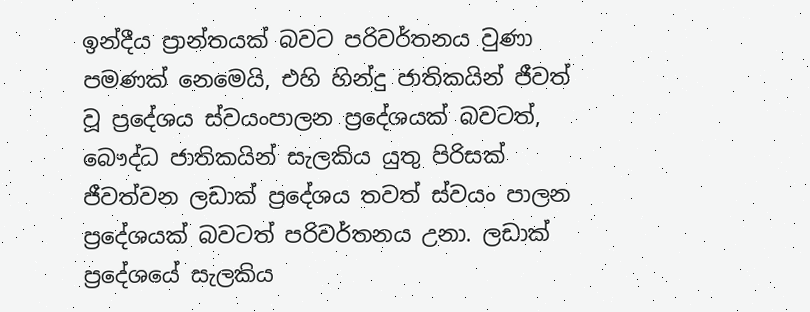ඉන්දීය ප්‍රාන්තයක් බවට පරිවර්තනය වුණා පමණක් නෙමෙයි, එහි හින්දු ජාතිකයින් ජීවත් වූ ප්‍රදේශය ස්වයංපාලන ප්‍රදේශයක් බවටත්, බෞද්ධ ජාතිකයින් සැලකිය යුතු පිරිසක් ජීවත්වන ලඩාක් ප්‍රදේශය තවත් ස්වයං පාලන ප්‍රදේශයක් බවටත් පරිවර්තනය උනා. ලඩාක් ප්‍රදේශයේ සැලකිය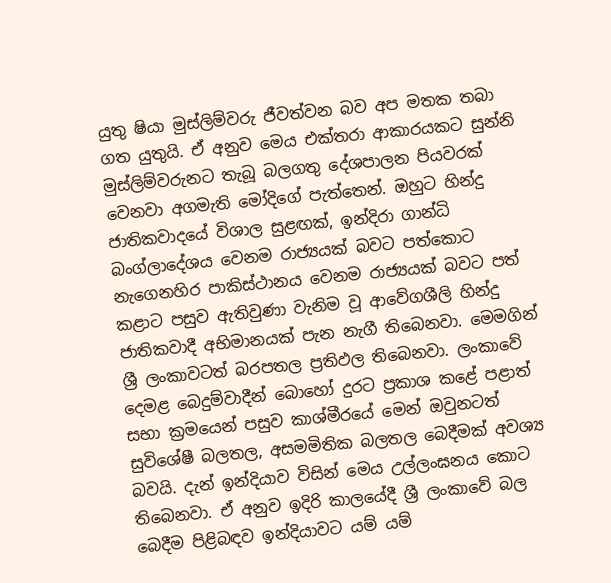යුතු ෂියා මුස්ලිම්වරු ජීවත්වන බව අප මතක තබා ගත යුතුයි. ඒ අනුව මෙය එක්තරා ආකාරයකට සුන්නි මුස්ලිම්වරුනට තැබූ බලගතු දේශපාලන පියවරක් වෙනවා අගමැති මෝදිගේ පැත්තෙන්. ඔහුට හින්දු ජාතිකවාදයේ විශාල සුළඟක්, ඉන්දිරා ගාන්ධි බංග්ලාදේශය වෙනම රාජ්‍යයක් බවට පත්කොට නැගෙනහිර පාකිස්ථානය වෙනම රාජ්‍යයක් බවට පත් කළාට පසුව ඇතිවුණා වැනිම වූ ආවේගශීලි හින්දු ජාතිකවාදී අභිමානයක් පැන නැගී තිබෙනවා. මෙමගින් ශ්‍රී ලංකාවටත් බරපතල ප්‍රතිඵල තිබෙනවා. ලංකාවේ දෙමළ බෙදුම්වාදීන් බොහෝ දුරට ප්‍රකාශ කළේ පළාත් සභා ක්‍රමයෙන් පසුව කාශ්මීරයේ මෙන් ඔවුනටත් සුවිශේෂී බලතල, අසමමිතික බලතල බෙදීමක් අවශ්‍ය බවයි. දැන් ඉන්දියාව විසින් මෙය උල්ලංඝනය කොට තිබෙනවා. ඒ අනුව ඉදිරි කාලයේදී ශ්‍රී ලංකාවේ බල බෙදීම පිළිබඳව ඉන්දියාවට යම් යම්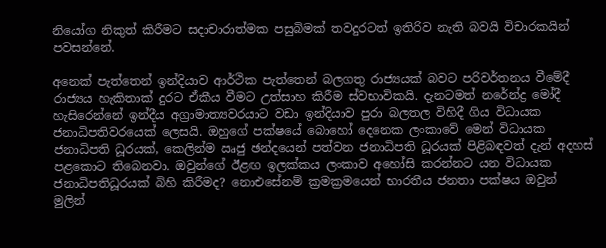නියෝග නිකුත් කිරීමට සදාචාරාත්මක පසුබිමක් තවදුරටත් ඉතිරිව නැති බවයි විචාරකයින් පවසන්නේ.

අනෙක් පැත්තෙන් ඉන්දියාව ආර්ථික පැත්තෙන් බලගතු රාජ්‍යයක් බවට පරිවර්තනය වීමේදී රාජ්‍යය හැකිතාක් දුරට ඒකීය වීමට උත්සාහ කිරීම ස්වභාවිකයි. දැනටමත් නරේන්ද්‍ර මෝදී හැසිරෙන්නේ ඉන්දීය අග්‍රාමාත්‍යවරයාට වඩා ඉන්දියාව පුරා බලතල විහිදී ගිය විධායක ජනාධිපතිවරයෙක් ලෙසයි. ඔහුගේ පක්ෂයේ බොහෝ දෙනෙක ලංකාවේ මෙන් විධායක ජනාධිපති ධූරයක්, කෙලින්ම ඍජු ඡන්දයෙන් පත්වන ජනාධිපති ධූරයක් පිළිබඳවත් දැන් අදහස් පළකොට තිබෙනවා. ඔවුන්ගේ ඊළඟ ඉලක්කය ලංකාව අහෝසි කරන්නට යන විධායක ජනාධිපතිධූරයක් බිහි කිරීමද? නොඑසේනම් ක්‍රමක්‍රමයෙන් භාරතීය ජනතා පක්ෂය ඔවුන් මුලින්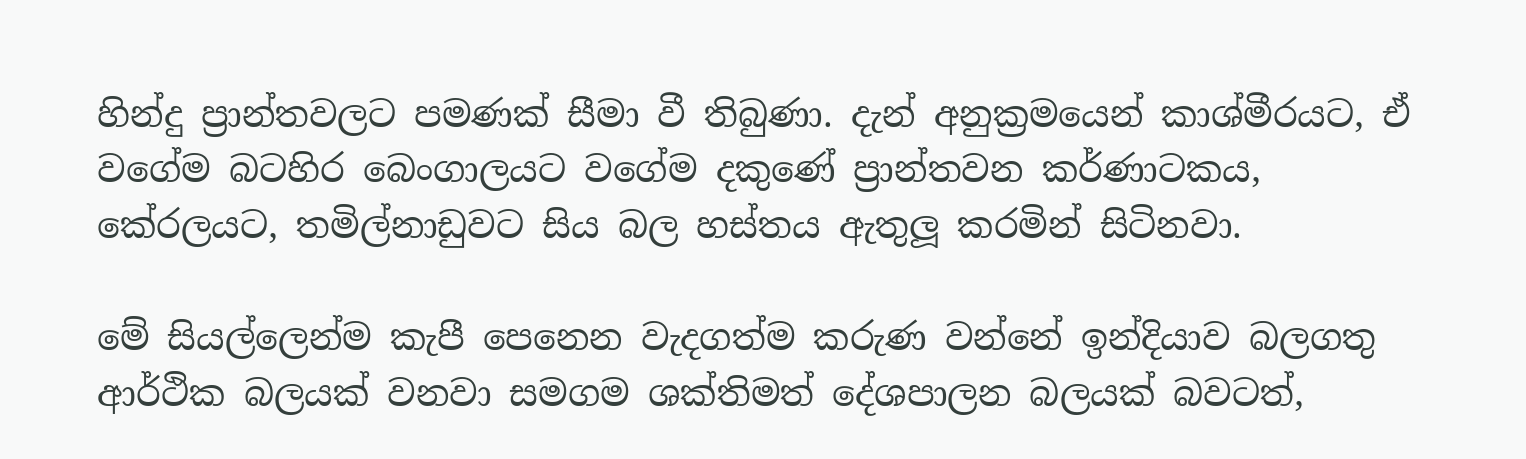හින්දු ප්‍රාන්තවලට පමණක් සීමා වී තිබුණා. දැන් අනුක්‍රමයෙන් කාශ්මීරයට, ඒ වගේම බටහිර බෙංගාලයට වගේම දකුණේ ප්‍රාන්තවන කර්ණාටකය, කේරලයට, තමිල්නාඩුවට සිය බල හස්තය ඇතුලූ කරමින් සිටිනවා.

මේ සියල්ලෙන්ම කැපී පෙනෙන වැදගත්ම කරුණ වන්නේ ඉන්දියාව බලගතු ආර්ථික බලයක් වනවා සමගම ශක්තිමත් දේශපාලන බලයක් බවටත්,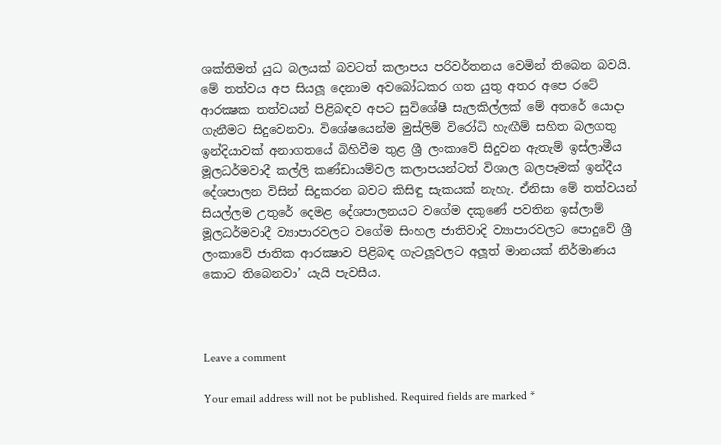ශක්තිමත් යුධ බලයක් බවටත් කලාපය පරිවර්තනය වෙමින් තිබෙන බවයි. මේ තත්වය අප සියලූ දෙනාම අවබෝධකර ගත යුතු අතර අපෙ රටේ ආරක්‍ෂක තත්වයන් පිළිබඳව අපට සුවිශේෂී සැලකිල්ලක් මේ අතරේ යොදා ගැනීමට සිදුවෙනවා. විශේෂයෙන්ම මුස්ලිම් විරෝධි හැඟීම් සහිත බලගතු ඉන්දියාවක් අනාගතයේ බිහිවීම තුළ ශ්‍රී ලංකාවේ සිදුවන ඇතැම් ඉස්ලාමීය මූලධර්මවාදී කල්ලි කණ්ඩායම්වල කලාපයන්ටත් විශාල බලපෑමක් ඉන්දීය දේශපාලන විසින් සිදුකරන බවට කිසිඳු සැකයක් නැහැ. ඒනිසා මේ තත්වයන් සියල්ලම උතුරේ දෙමළ දේශපාලනයට වගේම දකුණේ පවතින ඉස්ලාම් මූලධර්මවාදී ව්‍යාපාරවලට වගේම සිංහල ජාතිවාදි ව්‍යාපාරවලට පොදුවේ ශ්‍රී ලංකාවේ ජාතික ආරක්‍ෂාව පිළිබඳ ගැටලූවලට අලූත් මානයක් නිර්මාණය කොට තිබෙනවා’ යැයි පැවසීය.



Leave a comment

Your email address will not be published. Required fields are marked *